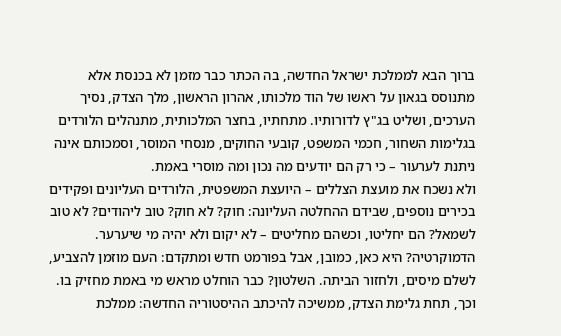ברוך הבא לממלכת ישראל החדשה, בה הכתר כבר מזמן לא בכנסת אלא מתנוסס בגאון על ראשו של הוד מלכותו, אהרון הראשון, מלך הצדק, נסיך הערכים, ושליט בג"ץ לדורותיו. מתחתיו, בחצר המלכותית, מתנהלים הלורדים בגלימות השחור, חכמי המשפט, קובעי החוקים, מנסחי המוסר, וסמכותם אינה ניתנת לערעור – כי רק הם יודעים מה נכון ומה מוסרי באמת.
ולא נשכח את מועצת הצללים – היועצת המשפטית, הלורדים העליונים ופקידים בכירים נוספים, שבידם ההחלטה העליונה: חוק? לא חוק? טוב ליהודים? לא טוב לשמאל? הם יחליטו, וכשהם מחליטים – לא יקום ולא יהיה מי שיערער. הדמוקרטיה? היא כאן, כמובן, אבל בפורמט חדש ומתקדם: העם מוזמן להצביע, לשלם מיסים, ולחזור הביתה. השלטון? כבר הוחלט מראש מי באמת מחזיק בו.
וכך, תחת גלימת הצדק, ממשיכה להיכתב ההיסטוריה החדשה: ממלכת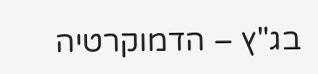בג"ץ – הדמוקרטיה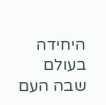היחידה בעולם שבה העם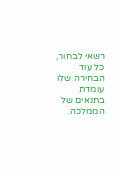רשאי לבחור, כל עוד הבחירה שלו עומדת בתנאים של הממלכה.